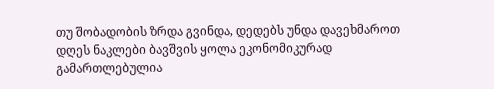თუ შობადობის ზრდა გვინდა, დედებს უნდა დავეხმაროთ
დღეს ნაკლები ბავშვის ყოლა ეკონომიკურად გამართლებულია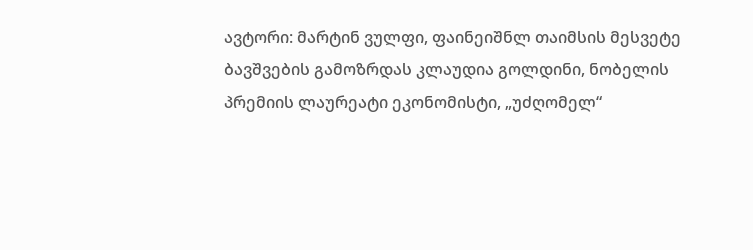ავტორი: მარტინ ვულფი, ფაინეიშნლ თაიმსის მესვეტე
ბავშვების გამოზრდას კლაუდია გოლდინი, ნობელის პრემიის ლაურეატი ეკონომისტი, „უძღომელ“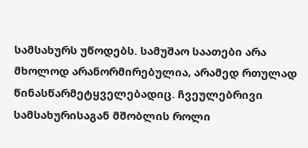სამსახურს უწოდებს. სამუშაო საათები არა მხოლოდ არანორმირებულია, არამედ რთულად წინასწარმეტყველებადიც. ჩვეულებრივი სამსახურისაგან მშობლის როლი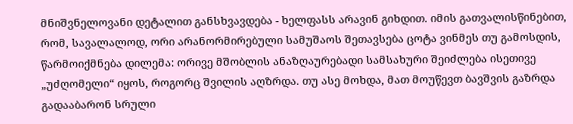მნიშვნელოვანი დეტალით განსხვავდება - ხელფასს არავინ გიხდით. იმის გათვალისწინებით, რომ, სავალალოდ, ორი არანორმირებული სამუშაოს შეთავსება ცოტა ვინმეს თუ გამოსდის, წარმოიქმნება დილემა: ორივე მშობლის ანაზღაურებადი სამსახური შეიძლება ისეთივე „უძღომელი“ იყოს, როგორც შვილის აღზრდა. თუ ასე მოხდა, მათ მოუწევთ ბავშვის გაზრდა გადააბარონ სრული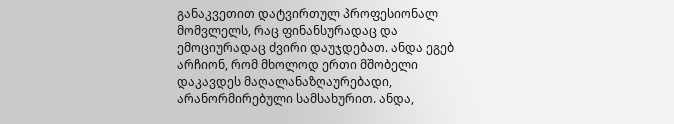განაკვეთით დატვირთულ პროფესიონალ მომვლელს, რაც ფინანსურადაც და ემოციურადაც ძვირი დაუჯდებათ. ანდა ეგებ არჩიონ, რომ მხოლოდ ერთი მშობელი დაკავდეს მაღალანაზღაურებადი, არანორმირებული სამსახურით. ანდა,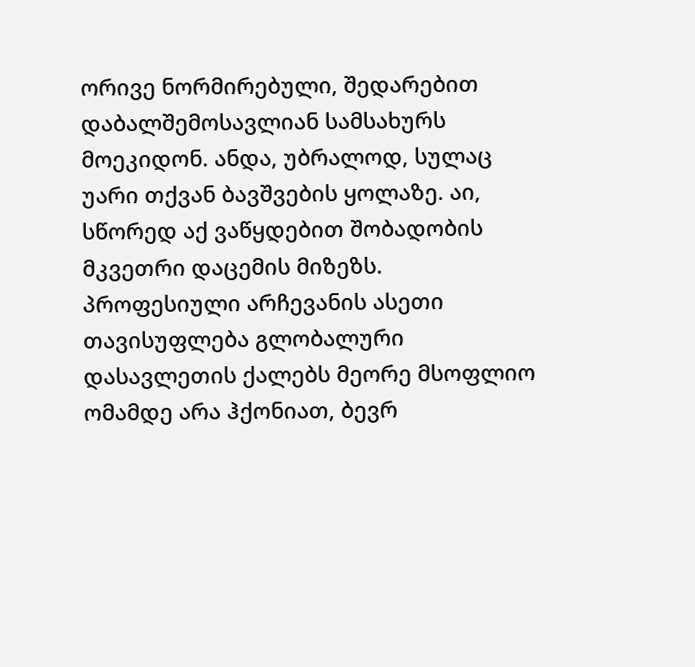ორივე ნორმირებული, შედარებით დაბალშემოსავლიან სამსახურს მოეკიდონ. ანდა, უბრალოდ, სულაც უარი თქვან ბავშვების ყოლაზე. აი, სწორედ აქ ვაწყდებით შობადობის მკვეთრი დაცემის მიზეზს.
პროფესიული არჩევანის ასეთი თავისუფლება გლობალური დასავლეთის ქალებს მეორე მსოფლიო ომამდე არა ჰქონიათ, ბევრ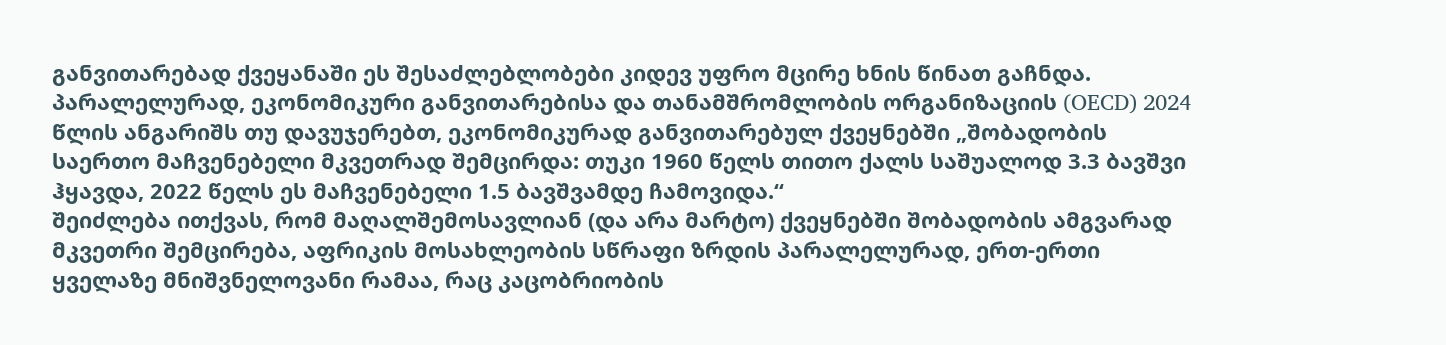განვითარებად ქვეყანაში ეს შესაძლებლობები კიდევ უფრო მცირე ხნის წინათ გაჩნდა. პარალელურად, ეკონომიკური განვითარებისა და თანამშრომლობის ორგანიზაციის (OECD) 2024 წლის ანგარიშს თუ დავუჯერებთ, ეკონომიკურად განვითარებულ ქვეყნებში „შობადობის საერთო მაჩვენებელი მკვეთრად შემცირდა: თუკი 1960 წელს თითო ქალს საშუალოდ 3.3 ბავშვი ჰყავდა, 2022 წელს ეს მაჩვენებელი 1.5 ბავშვამდე ჩამოვიდა.“
შეიძლება ითქვას, რომ მაღალშემოსავლიან (და არა მარტო) ქვეყნებში შობადობის ამგვარად მკვეთრი შემცირება, აფრიკის მოსახლეობის სწრაფი ზრდის პარალელურად, ერთ-ერთი ყველაზე მნიშვნელოვანი რამაა, რაც კაცობრიობის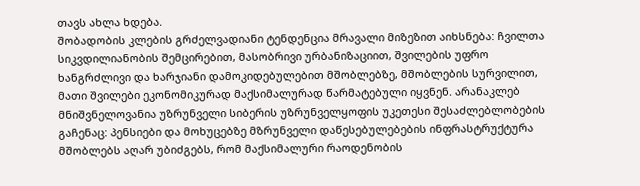თავს ახლა ხდება.
შობადობის კლების გრძელვადიანი ტენდენცია მრავალი მიზეზით აიხსნება: ჩვილთა სიკვდილიანობის შემცირებით, მასობრივი ურბანიზაციით, შვილების უფრო ხანგრძლივი და ხარჯიანი დამოკიდებულებით მშობლებზე, მშობლების სურვილით, მათი შვილები ეკონომიკურად მაქსიმალურად წარმატებული იყვნენ. არანაკლებ მნიშვნელოვანია უზრუნველი სიბერის უზრუნველყოფის უკეთესი შესაძლებლობების გაჩენაც: პენსიები და მოხუცებზე მზრუნველი დაწესებულებების ინფრასტრუქტურა მშობლებს აღარ უბიძგებს, რომ მაქსიმალური რაოდენობის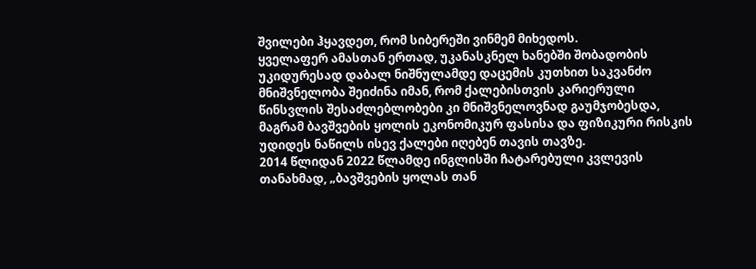შვილები ჰყავდეთ, რომ სიბერეში ვინმემ მიხედოს.
ყველაფერ ამასთან ერთად, უკანასკნელ ხანებში შობადობის უკიდურესად დაბალ ნიშნულამდე დაცემის კუთხით საკვანძო მნიშვნელობა შეიძინა იმან, რომ ქალებისთვის კარიერული წინსვლის შესაძლებლობები კი მნიშვნელოვნად გაუმჯობესდა, მაგრამ ბავშვების ყოლის ეკონომიკურ ფასისა და ფიზიკური რისკის უდიდეს ნაწილს ისევ ქალები იღებენ თავის თავზე.
2014 წლიდან 2022 წლამდე ინგლისში ჩატარებული კვლევის თანახმად, „ბავშვების ყოლას თან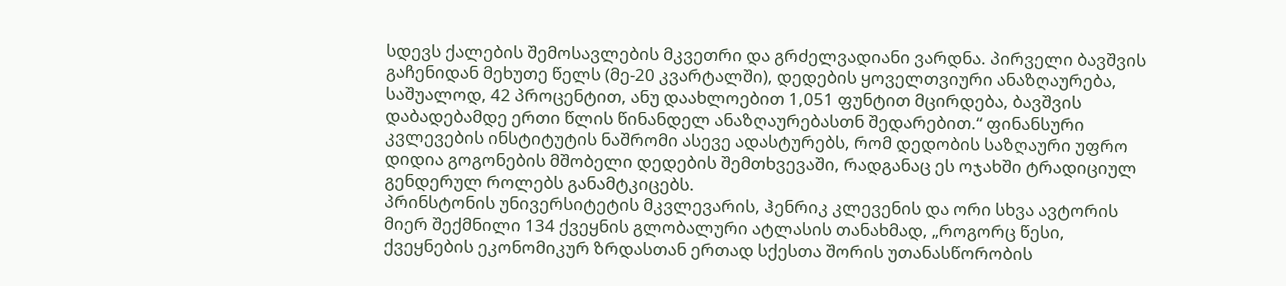სდევს ქალების შემოსავლების მკვეთრი და გრძელვადიანი ვარდნა. პირველი ბავშვის გაჩენიდან მეხუთე წელს (მე-20 კვარტალში), დედების ყოველთვიური ანაზღაურება, საშუალოდ, 42 პროცენტით, ანუ დაახლოებით 1,051 ფუნტით მცირდება, ბავშვის დაბადებამდე ერთი წლის წინანდელ ანაზღაურებასთნ შედარებით.“ ფინანსური კვლევების ინსტიტუტის ნაშრომი ასევე ადასტურებს, რომ დედობის საზღაური უფრო დიდია გოგონების მშობელი დედების შემთხვევაში, რადგანაც ეს ოჯახში ტრადიციულ გენდერულ როლებს განამტკიცებს.
პრინსტონის უნივერსიტეტის მკვლევარის, ჰენრიკ კლევენის და ორი სხვა ავტორის მიერ შექმნილი 134 ქვეყნის გლობალური ატლასის თანახმად, „როგორც წესი, ქვეყნების ეკონომიკურ ზრდასთან ერთად სქესთა შორის უთანასწორობის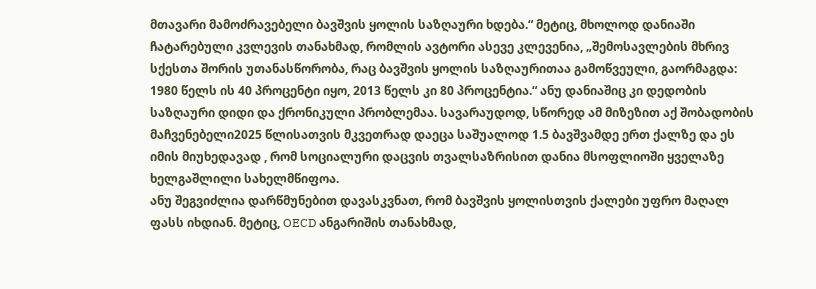მთავარი მამოძრავებელი ბავშვის ყოლის საზღაური ხდება.“ მეტიც, მხოლოდ დანიაში ჩატარებული კვლევის თანახმად, რომლის ავტორი ასევე კლევენია, „შემოსავლების მხრივ სქესთა შორის უთანასწორობა, რაც ბავშვის ყოლის საზღაურითაა გამოწვეული, გაორმაგდა: 1980 წელს ის 40 პროცენტი იყო, 2013 წელს კი 80 პროცენტია.“ ანუ დანიაშიც კი დედობის საზღაური დიდი და ქრონიკული პრობლემაა. სავარაუდოდ, სწორედ ამ მიზეზით აქ შობადობის მაჩვენებელი2025 წლისათვის მკვეთრად დაეცა საშუალოდ 1.5 ბავშვამდე ერთ ქალზე და ეს იმის მიუხედავად , რომ სოციალური დაცვის თვალსაზრისით დანია მსოფლიოში ყველაზე ხელგაშლილი სახელმწიფოა.
ანუ შეგვიძლია დარწმუნებით დავასკვნათ, რომ ბავშვის ყოლისთვის ქალები უფრო მაღალ ფასს იხდიან. მეტიც, OECD ანგარიშის თანახმად,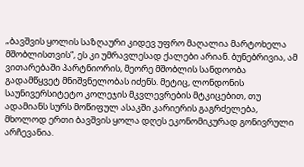„ბავშვის ყოლის საზღაური კიდევ უფრო მაღალია მარტოხელა მშობლისთვის“, ეს კი უმრავლესად ქალები არიან. ბუნებრივია, ამ ვითარებაში პარტნიორის, მეორე მშობლის სანდოობა გადამწყვეტ მნიშვნელობას იძენს. მეტიც, ლონდონის საუნივერსიტეტო კოლეჯის მკვლევრების მტკიცებით, თუ ადამიანს სურს მოწიფულ ასაკში კარიერის გაგრძელება, მხოლოდ ერთი ბავშვის ყოლა დღეს ეკონომიკურად გონივრული არჩევანია.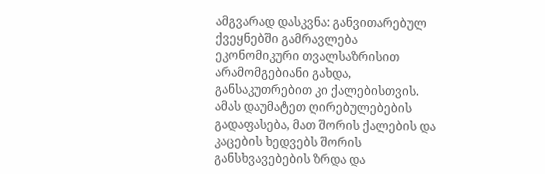ამგვარად დასკვნა: განვითარებულ ქვეყნებში გამრავლება ეკონომიკური თვალსაზრისით არამომგებიანი გახდა, განსაკუთრებით კი ქალებისთვის. ამას დაუმატეთ ღირებულებების გადაფასება, მათ შორის ქალების და კაცების ხედვებს შორის განსხვავებების ზრდა და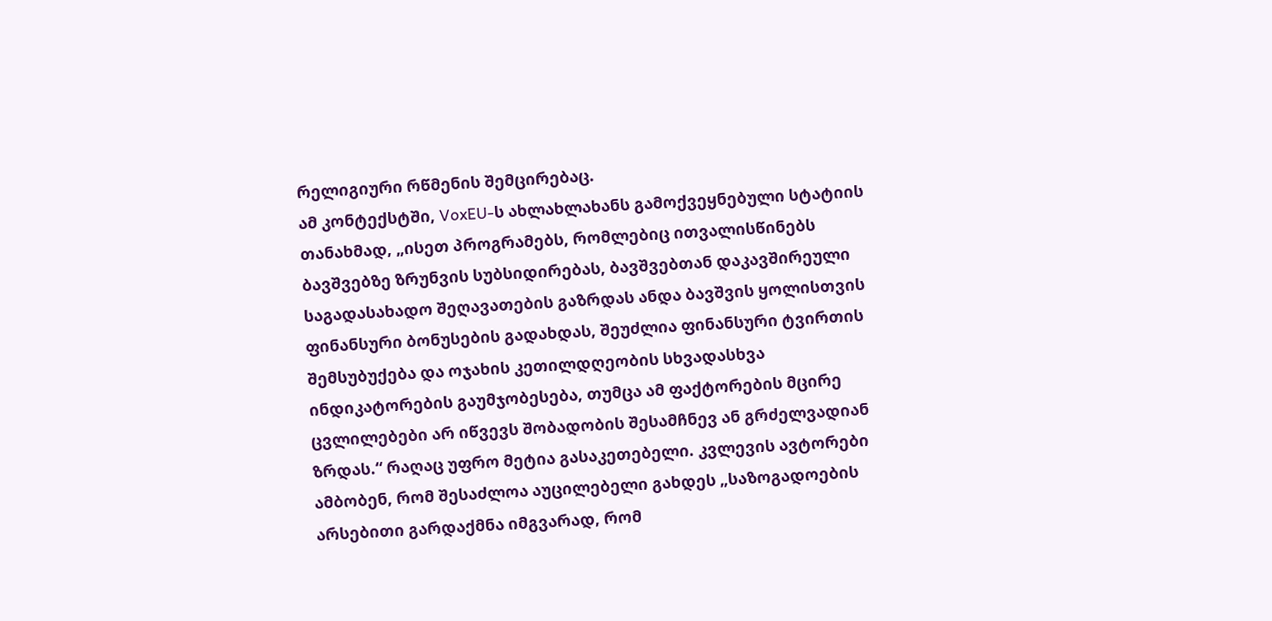რელიგიური რწმენის შემცირებაც.
ამ კონტექსტში, VoxEU-ს ახლახლახანს გამოქვეყნებული სტატიის თანახმად, „ისეთ პროგრამებს, რომლებიც ითვალისწინებს ბავშვებზე ზრუნვის სუბსიდირებას, ბავშვებთან დაკავშირეული საგადასახადო შეღავათების გაზრდას ანდა ბავშვის ყოლისთვის ფინანსური ბონუსების გადახდას, შეუძლია ფინანსური ტვირთის შემსუბუქება და ოჯახის კეთილდღეობის სხვადასხვა ინდიკატორების გაუმჯობესება, თუმცა ამ ფაქტორების მცირე ცვლილებები არ იწვევს შობადობის შესამჩნევ ან გრძელვადიან ზრდას.“ რაღაც უფრო მეტია გასაკეთებელი. კვლევის ავტორები ამბობენ, რომ შესაძლოა აუცილებელი გახდეს „საზოგადოების არსებითი გარდაქმნა იმგვარად, რომ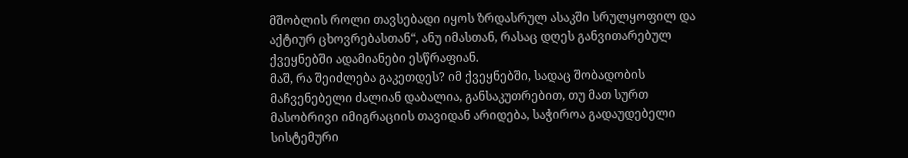მშობლის როლი თავსებადი იყოს ზრდასრულ ასაკში სრულყოფილ და აქტიურ ცხოვრებასთან“, ანუ იმასთან, რასაც დღეს განვითარებულ ქვეყნებში ადამიანები ესწრაფიან.
მაშ, რა შეიძლება გაკეთდეს? იმ ქვეყნებში, სადაც შობადობის მაჩვენებელი ძალიან დაბალია, განსაკუთრებით, თუ მათ სურთ მასობრივი იმიგრაციის თავიდან არიდება, საჭიროა გადაუდებელი სისტემური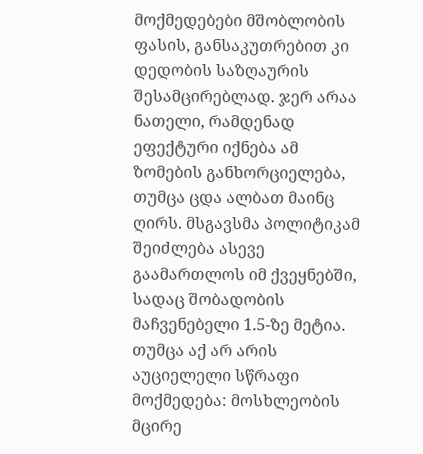მოქმედებები მშობლობის ფასის, განსაკუთრებით კი დედობის საზღაურის შესამცირებლად. ჯერ არაა ნათელი, რამდენად ეფექტური იქნება ამ ზომების განხორციელება, თუმცა ცდა ალბათ მაინც ღირს. მსგავსმა პოლიტიკამ შეიძლება ასევე გაამართლოს იმ ქვეყნებში, სადაც შობადობის მაჩვენებელი 1.5-ზე მეტია. თუმცა აქ არ არის აუციელელი სწრაფი მოქმედება: მოსხლეობის მცირე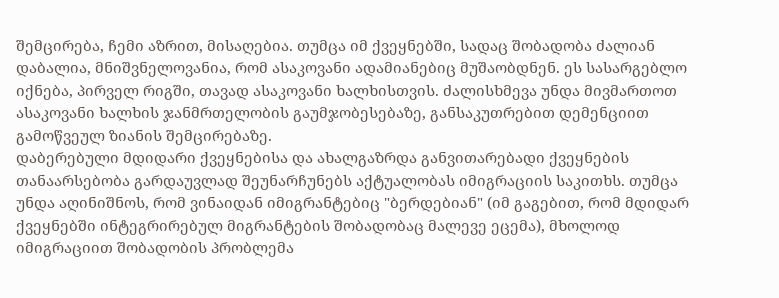შემცირება, ჩემი აზრით, მისაღებია. თუმცა იმ ქვეყნებში, სადაც შობადობა ძალიან დაბალია, მნიშვნელოვანია, რომ ასაკოვანი ადამიანებიც მუშაობდნენ. ეს სასარგებლო იქნება, პირველ რიგში, თავად ასაკოვანი ხალხისთვის. ძალისხმევა უნდა მივმართოთ ასაკოვანი ხალხის ჯანმრთელობის გაუმჯობესებაზე, განსაკუთრებით დემენციით გამოწვეულ ზიანის შემცირებაზე.
დაბერებული მდიდარი ქვეყნებისა და ახალგაზრდა განვითარებადი ქვეყნების თანაარსებობა გარდაუვლად შეუნარჩუნებს აქტუალობას იმიგრაციის საკითხს. თუმცა უნდა აღინიშნოს, რომ ვინაიდან იმიგრანტებიც "ბერდებიან" (იმ გაგებით, რომ მდიდარ ქვეყნებში ინტეგრირებულ მიგრანტების შობადობაც მალევე ეცემა), მხოლოდ იმიგრაციით შობადობის პრობლემა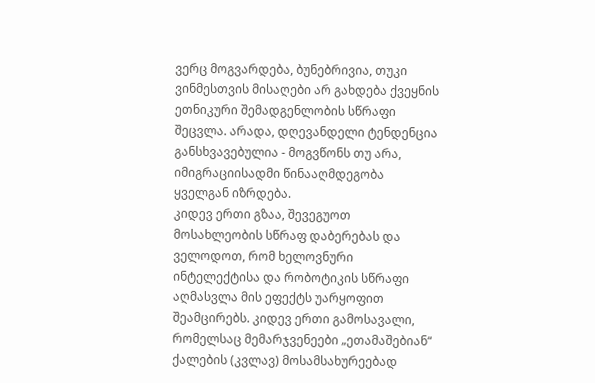ვერც მოგვარდება, ბუნებრივია, თუკი ვინმესთვის მისაღები არ გახდება ქვეყნის ეთნიკური შემადგენლობის სწრაფი შეცვლა. არადა, დღევანდელი ტენდენცია განსხვავებულია - მოგვწონს თუ არა, იმიგრაციისადმი წინააღმდეგობა ყველგან იზრდება.
კიდევ ერთი გზაა, შევეგუოთ მოსახლეობის სწრაფ დაბერებას და ველოდოთ, რომ ხელოვნური ინტელექტისა და რობოტიკის სწრაფი აღმასვლა მის ეფექტს უარყოფით შეამცირებს. კიდევ ერთი გამოსავალი, რომელსაც მემარჯვენეები „ეთამაშებიან“ ქალების (კვლავ) მოსამსახურეებად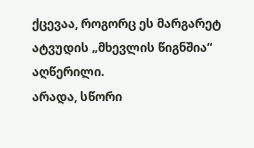ქცევაა, როგორც ეს მარგარეტ ატვუდის „მხევლის წიგნშია“ აღწერილი.
არადა, სწორი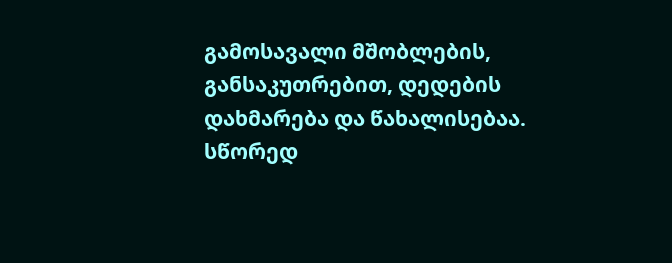გამოსავალი მშობლების, განსაკუთრებით, დედების დახმარება და წახალისებაა. სწორედ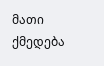მათი ქმედება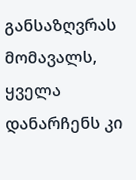განსაზღვრას მომავალს, ყველა დანარჩენს კი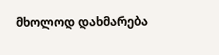მხოლოდ დახმარება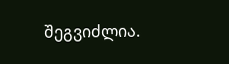შეგვიძლია.